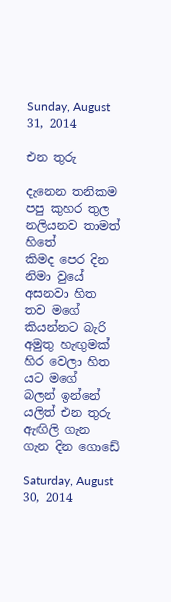Sunday, August 31, 2014

එන තුරු

දැනෙන තනිකම පපු කුහර තුල
නලියනව තාමත් හිතේ
කිමද පෙර දින නිමා වුයේ
අසනවා හිත තව මගේ
කියන්නට බැරි අමුතු හැඟුමක්
හිර වෙලා හිත යට මගේ
බලන් ඉන්නේ යලිත් එන තුරු
ඇඟිලි ගැන ගැන දින ගොඩේ

Saturday, August 30, 2014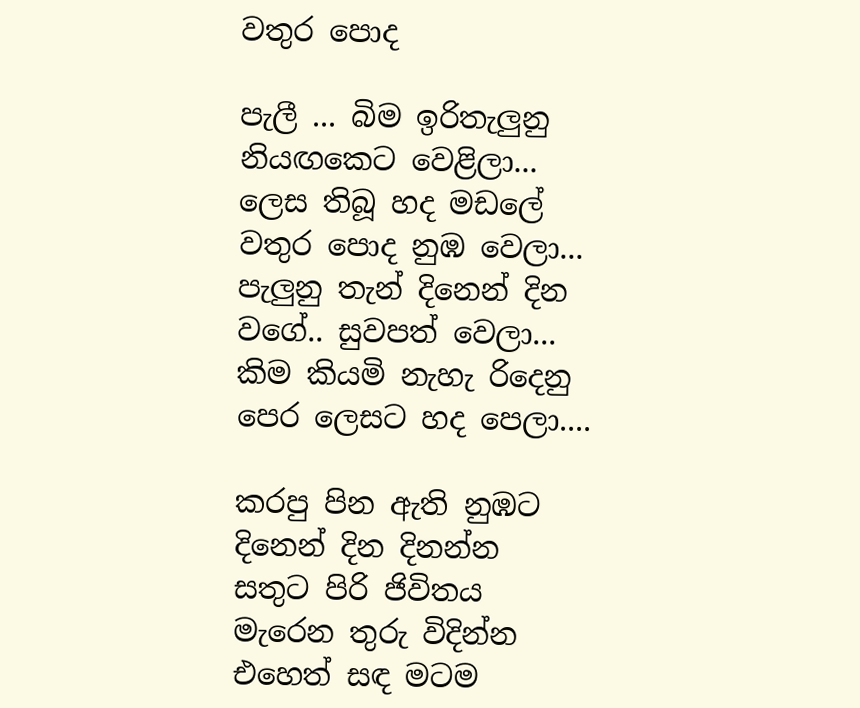වතුර පොද

පැලී ... බිම ඉරිතැලුනු
නියඟකෙට වෙළිලා...
ලෙස තිබූ හද මඩලේ
වතුර පොද නුඹ වෙලා...
පැලුනු තැන් දිනෙන් දින
වගේ.. සුවපත් වෙලා...
කිම කියමි නැහැ රිදෙනු
පෙර ලෙසට හද පෙලා....

කරපු පින ඇති නුඹට
දිනෙන් දින දිනන්න
සතුට පිරි ජිවිතය
මැරෙන තුරු විදින්න
එහෙත් සඳ මටම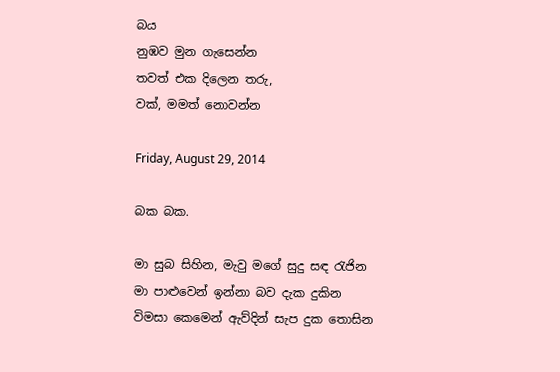බය
නුඹව මුන ගැසෙන්න
තවත් එක දිලෙන තරු,
වක්, මමත් නොවන්න

Friday, August 29, 2014

බක බක.

මා සුබ සිහින, මැවු මගේ සුදු සඳ රැජින
මා පාළුවෙන් ඉන්නා බව දැක දුකින
විමසා කෙමෙන් ඇව්දින් සැප දුක තොසින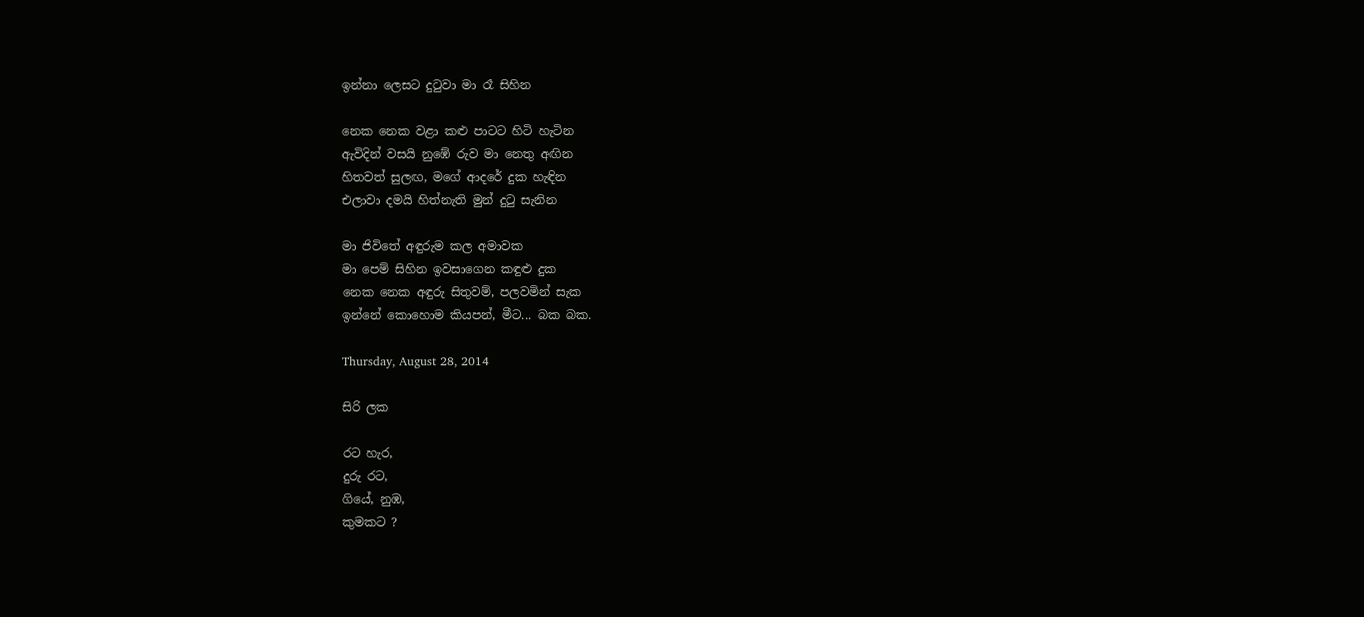ඉන්නා ලෙසට දුටුවා මා රෑ සිහින

නෙක නෙක වළා කළු පාටට හිටි හැටින
ඇවිදින් වසයි නුඹේ රුව මා නෙතු අඟින
හිතවත් සුලඟ, මගේ ආදරේ දුක හැඳින
එලාවා දමයි හිත්නැති මුන් දුටු සැනින

මා ජිවිතේ අඳුරුම කල අමාවක
මා පෙම් සිහින ඉවසාගෙන කඳුළු දුක
නෙක නෙක අඳුරු සිතුවම්, පලවමින් සැක
ඉන්නේ කොහොම කියපන්, මීට... බක බක.

Thursday, August 28, 2014

සිරි ලක

රට හැර,
දුරු රට,
ගියේ, නුඹ,
කුමකට ?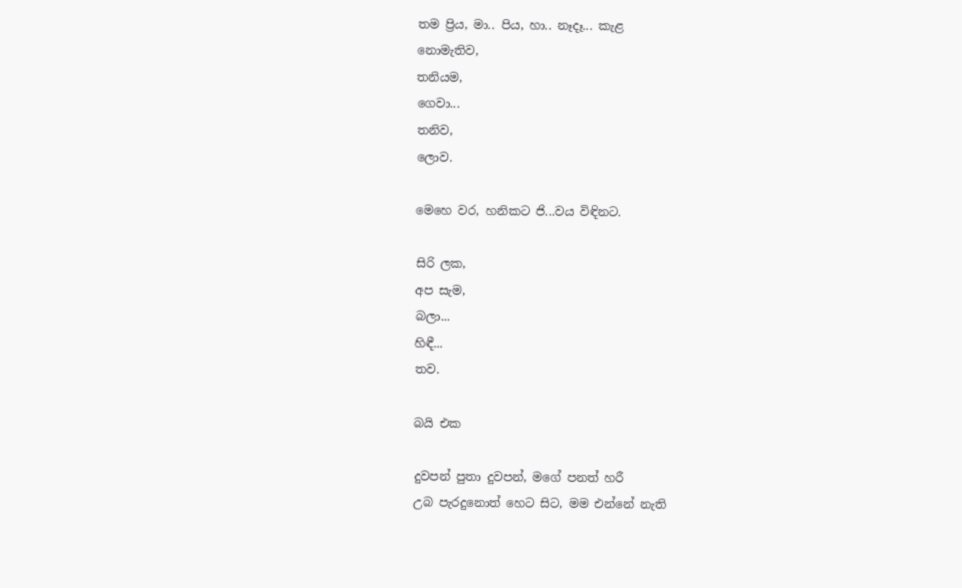තම ප්‍රිය, මා.. පිය, හා.. නෑදෑ... කැළ
නොමැතිව,
තනියම,
ගෙවා...
තනිව,
ලොව.

මෙහෙ වර, හනිකට ජි...වය විඳිනට.

සිරි ලක,
අප සැම,
බලා...
හිඳී...
තව.

බයි එක

දුවපන් පුතා දුවපන්, මගේ පනත් හරී
උබ පැරදුනොත් හෙට සිට, මම එන්නේ නැති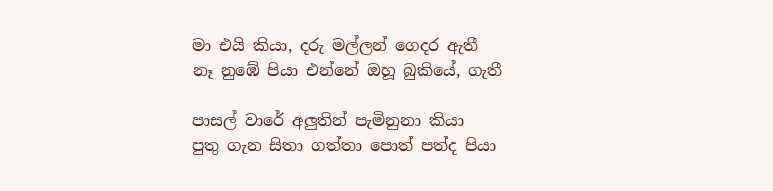මා එයි කියා, දරු මල්ලන් ගෙදර ඇතී
නෑ නුඹේ පියා එන්නේ ඔහූ බුකියේ, ගැතී

පාසල් වාරේ අලුතින් පැමිනුනා කියා
පුතු ගැන සිතා ගත්තා පොත් පත්ද පියා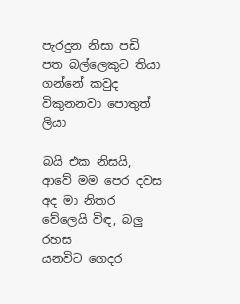පැරදුන නිසා පඩි පත බල්ලෙකුට තියා
ගන්නේ කවුද විකුනනවා පොතුත් ලියා

බයි එක නිසයි, ආවේ මම පෙර දවස
අද මා නිතර වේලෙයි විඳ, බලු රහස
යනවිට ගෙදර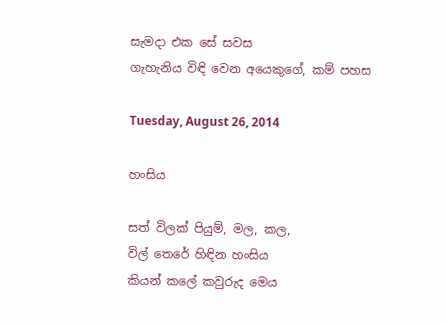සැමදා එක සේ සවස
ගැහැනිය විඳි වෙන අයෙකුගේ, කම් පහස

Tuesday, August 26, 2014

හංසිය

සත් විලක් පියුම්, මල, කල,
විල් තෙරේ හිඳින හංසිය
කියන් කලේ කවුරුද මෙය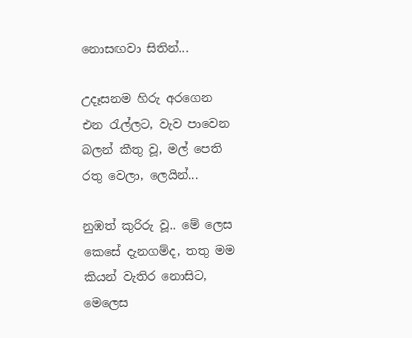නොසඟවා සිතින්...

උදෑසනම හිරු අරගෙන
එන රැල්ලට, වැව පාවෙන
බලන් කීතු වූ, මල් පෙති
රතු වෙලා, ලෙයින්...

නුඹත් කුරිරු වූ.. මේ ලෙස
කෙසේ දැනගම්ද, තතු මම
කියන් වැතිර නොසිට, මෙලෙස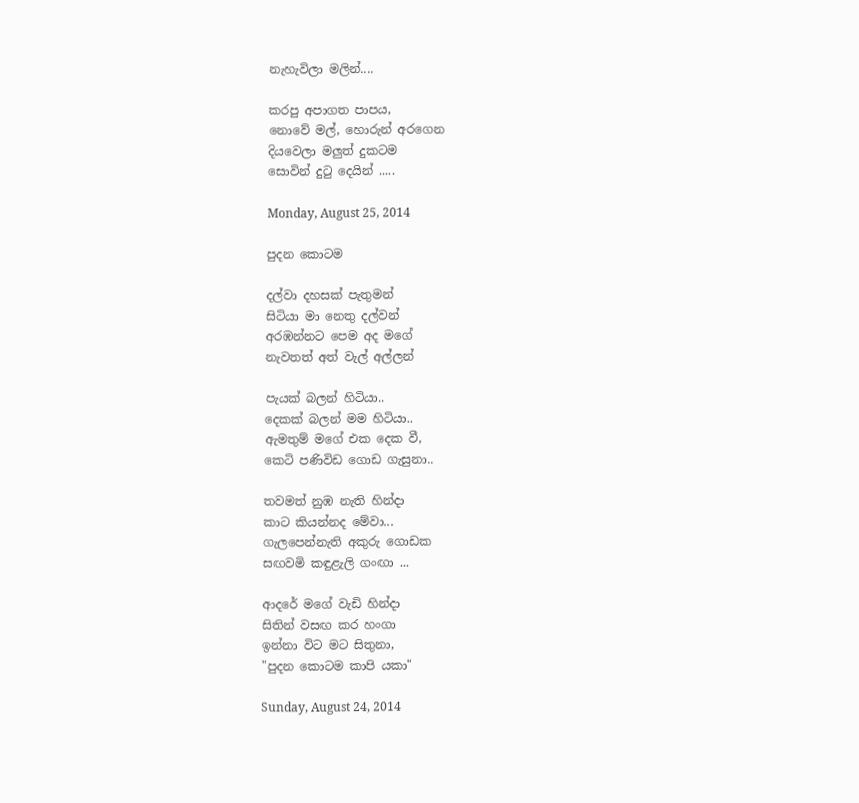නැහැවිලා මලින්....

කරපු අපාගත පාපය,
නොවේ මල්, හොරුන් අරගෙන
දියවෙලා මලුත් දුකටම
සොවින් දුටු දෙයින් .....

Monday, August 25, 2014

පුදන කොටම

දල්වා දහසක් පැතුමන්
සිටියා මා නෙතු දල්වන්
අරඹන්නට පෙම අද මගේ
නැවතත් අත් වැල් අල්ලන්

පැයක් බලන් හිටියා..
දෙකක් බලන් මම හිටියා..
ඇමතුම් මගේ එක දෙක වී,
කෙටි පණිවිඩ ගොඩ ගැසුනා..

තවමත් නුඹ නැති හින්දා
කාට කියන්නද මේවා...
ගැලපෙන්නැති අකුරු ගොඩක
සඟවමි කඳුළැලි ගංඟා ...

ආදරේ මගේ වැඩි හින්දා
සිතින් වසඟ කර හංගා
ඉන්නා විට මට සිතුනා,
"පුදන කොටම කාපි යකා"

Sunday, August 24, 2014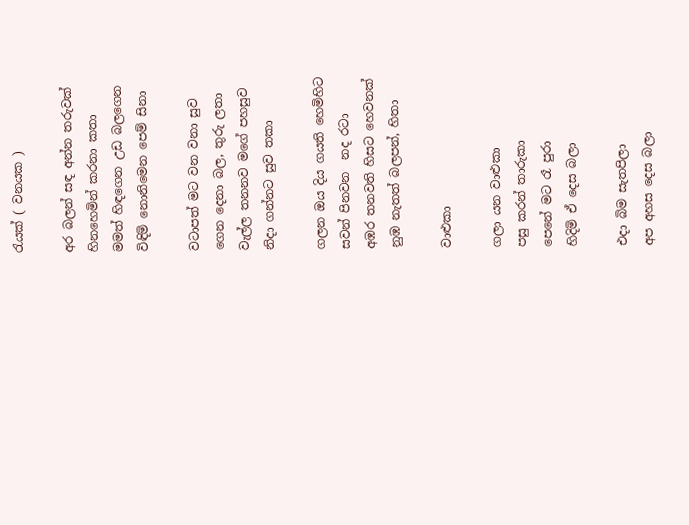රැයක් ( වනයක )

අර බලන් සඳ අන්න තරුවක්
හිනහෙමින් කරනා කතා
මමත් හිඳගෙන උඩ බලගෙන
විඳිමි නොනිමෙන පෙම් සිනා

වටාපත් මට වන වනා සුව
ගෙන දෙනා බල, තුරු ලතා
වැල්ල තනනව මගේ පහසුව
නිදා ගන්නට සුව තකා

ගලන ඔය දිය ගයති හෙමිහිට
සවන් පිනවන  නද රටා
අඹර තනවති හිසට හෙවනක්
නුඹ නැතත් බලපන්, හිතා

වාළුකා

ගලා යන වාළුකා
පසු කරන් තාරුකා
පෙනේ මට රෑ පුරා
හිදිමි ඒ දෙස බලා

එදා බිම සැතපිලා
අප අහස දෙස බලා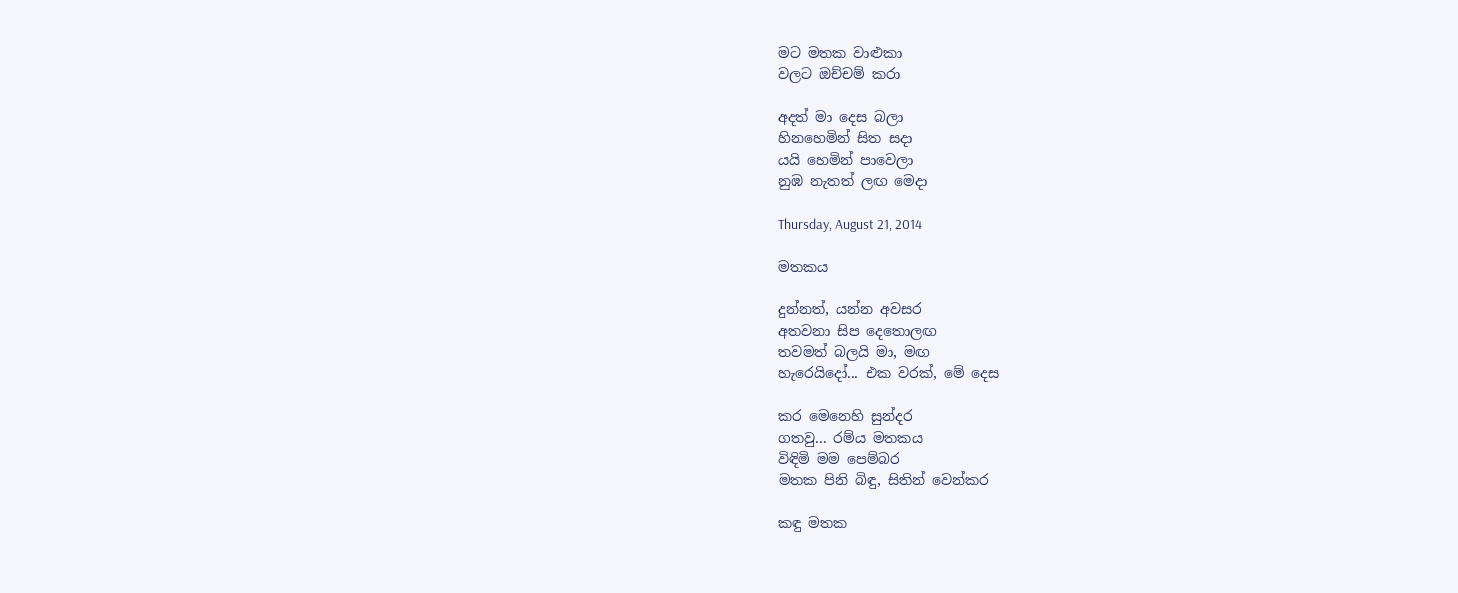මට මතක වාළුකා
වලට ඔච්චම් කරා

අදත් මා දෙස බලා
හිනහෙමින් සිත සදා
යයි හෙමින් පාවෙලා
නුඹ නැතත් ලඟ මෙදා

Thursday, August 21, 2014

මතකය

දුන්නත්, යන්න අවසර
අතවනා සිප දෙතොලඟ
තවමත් බලයි මා, මඟ
හැරෙයිදෝ... එක වරක්, මේ දෙස

කර මෙනෙහි සුන්දර
ගතවු... රම්ය මතකය
විඳිමි මම පෙම්බර
මතක පිනි බිඳු, සිතින් වෙන්කර

කඳු මතක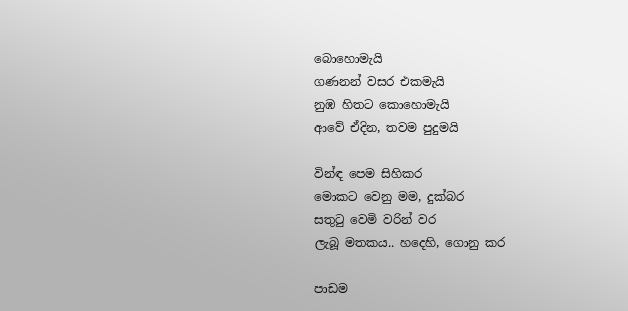බොහොමැයි
ගණනන් වසර එකමැයි
නුඹ හිතට කොහොමැයි
ආවේ ඒදින, තවම පුදුමයි

වින්ඳ පෙම සිහිකර
මොකට වෙනු මම, දුක්බර
සතුටු වෙමි වරින් වර
ලැබූ මතකය.. හදෙහි, ගොනු කර

පාඩම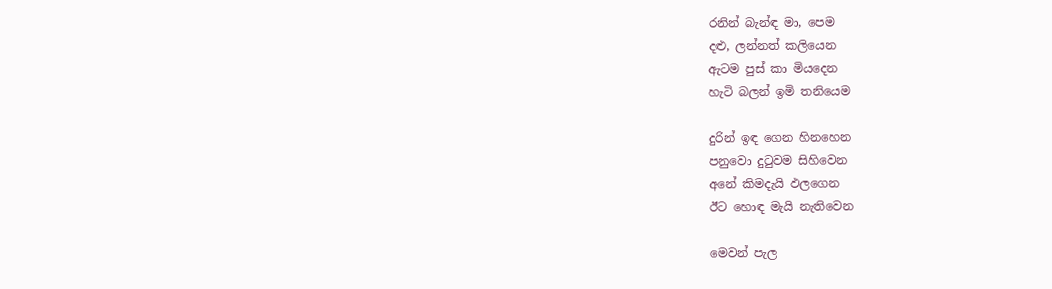රනින් බැන්ඳ මා, පෙම
දළු, ලන්නත් කලියෙන
ඇටම පුස් කා මියදෙන
හැටි බලන් ඉමි තනියෙම

දුරින් ඉඳ ගෙන හිනහෙන
පනුවො දුටුවම සිහිවෙන
අනේ කිමදැයි ඵලගෙන
ඊට හොඳ මැයි නැතිවෙන

මෙවන් පැල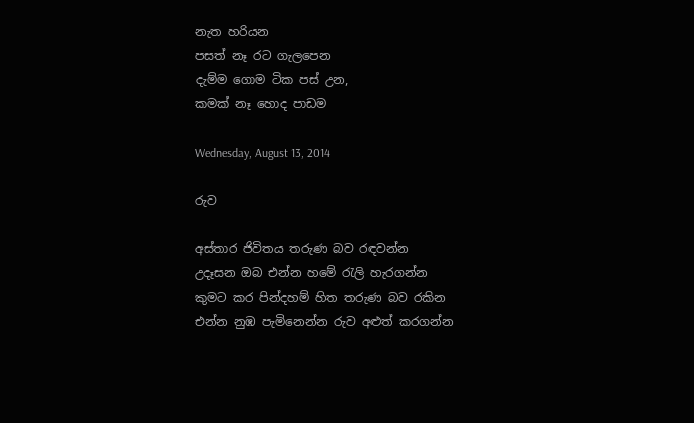නැත හරියන
පසත් නෑ රට ගැලපෙන
දැම්ම ගොම ටික පස් උන,
කමක් නෑ හොද පාඩම

Wednesday, August 13, 2014

රුව

අස්තාර ජිවිතය තරුණ බව රඳවන්න
උදෑසන ඔබ එන්න හමේ රැලි හැරගන්න
කුමට කර පින්දහම් හිත තරුණ බව රකින
එන්න නුඹ පැමිනෙන්න රුව අළුත් කරගන්න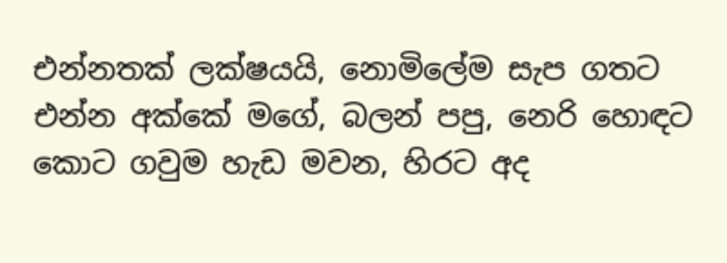එන්නතක් ලක්ෂයයි, නොමිලේම සැප ගතට
එන්න අක්කේ මගේ, බලන් පපු, නෙරි හොඳට
කොට ගවුම හැඩ මවන, හිරට අද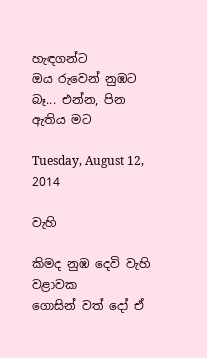හැඳගන්ට
ඔය රුවෙන් නුඹට බෑ... එන්න, පින ඇතිය මට

Tuesday, August 12, 2014

වැහි

කිමද නුඹ දෙවි වැහි වළාවක
ගොසින් වත් දෝ ඒ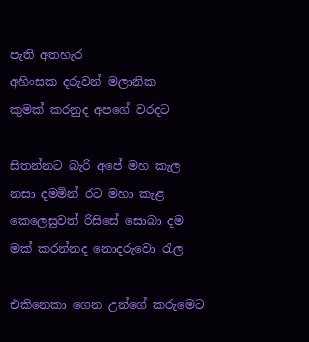පැති අතහැර
අහිංසක දරුවන් මලානික
කුමක් කරනුද අපගේ වරදට

සිතන්නට බැරි අපේ මහ කැල
නසා දමමින් රට මහා කැළ
කෙලෙසුවත් රිසිසේ සොබා දම
මක් කරන්නද නොදරුවො රැල

එකිනෙකා ගෙන උන්ගේ කරුමෙට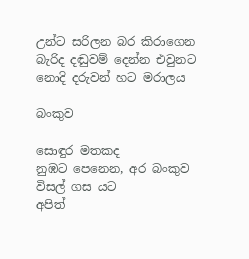උන්ට සරිලන බර කිරාගෙන
බැරිද දඬුවම් දෙන්න එවුනට
නොදි දරුවන් හට මරාලය

බංකුව

සොඳුර මතකද
නුඹට පෙනෙන, අර බංකුව
විසල් ගස යට
අපිත්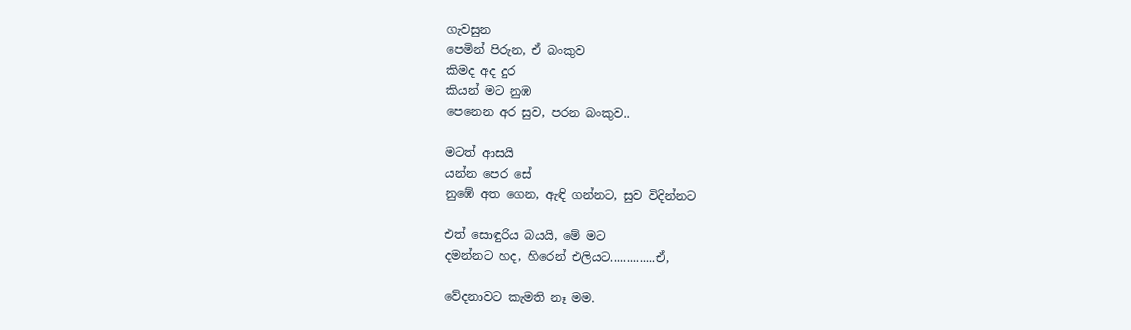ගැවසුන
පෙමින් පිරුන, ඒ බංකුව
කිමද අද දුර
කියන් මට නුඹ
පෙනෙන අර සුව, පරන බංකුව..

මටත් ආසයි
යන්න පෙර සේ
නුඹේ අත ගෙන, ඇඳි ගන්නට, සුව විදින්නට

එත් සොඳුරිය බයයි, මේ මට
දමන්නට හද, හිරෙන් එලියට..............ඒ,

වේදනාවට කැමති නෑ මම.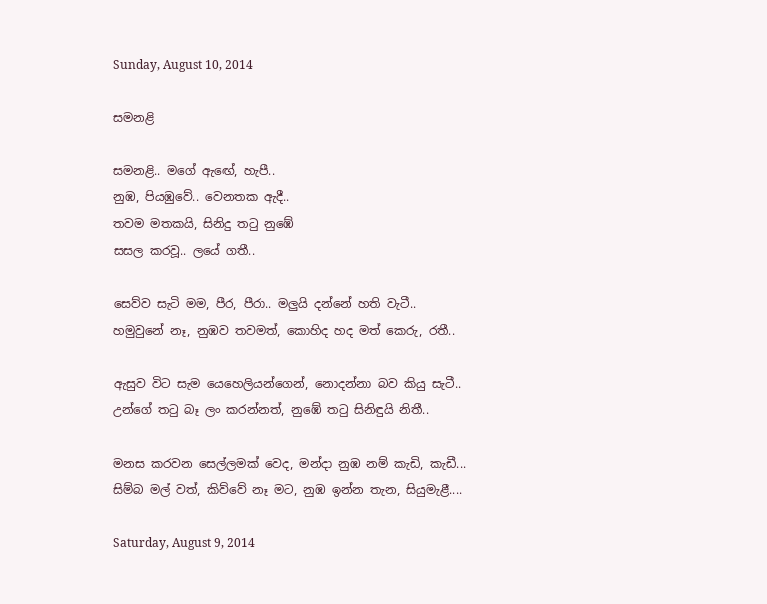Sunday, August 10, 2014

සමනළි

සමනළි.. මගේ ඇඟේ, හැපී..
නුඹ, පියඹුවේ.. වෙනතක ඇදී..
තවම මතකයි, සිනිදු තටු නුඹේ
සසල කරවූ.. ලයේ ගතී..

සෙව්ව සැටි මම, පීර, පීරා.. මලුයි දන්නේ හති වැටී..
හමුවුනේ නෑ, නුඹව තවමත්, කොහිද හද මත් කෙරු, රතී..

ඇසුව විට සැම යෙහෙලියන්ගෙන්, නොදන්නා බව කියු සැටී..
උන්ගේ තටු බෑ ලං කරන්නත්, නුඹේ තටු සිනිඳුයි නිතී..

මනස කරවන සෙල්ලමක් වෙද, මන්දා නුඹ නම් කැඩි, කැඩී...
සිම්බ මල් වත්, කිව්වේ නෑ මට, නුඹ ඉන්න තැන, සියුමැළී....

Saturday, August 9, 2014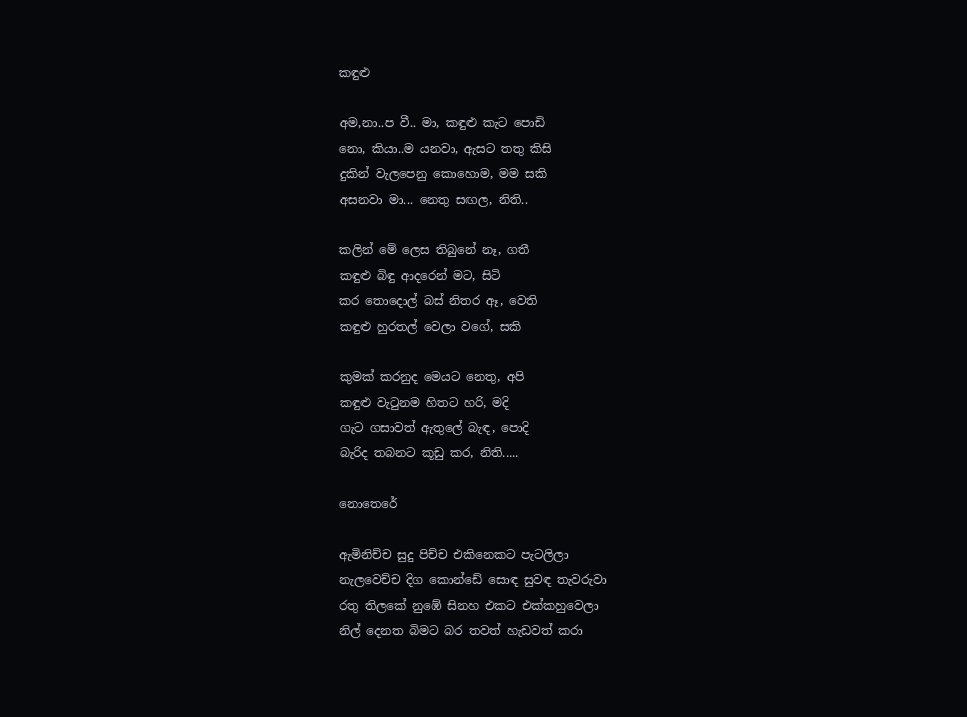කඳුළු

අම,නා..ප වී.. මා, කඳුළු කැට පොඩි
නො, කියා..ම යනවා, ඇසට තතු කිසි
දුකින් වැලපෙනු කොහොම, මම සකි
අසනවා මා... නෙතු සඟල, නිති..

කලින් මේ ලෙස තිබුනේ නෑ, ගතී
කඳුළු බිඳු ආදරෙන් මට, සිටි
කර තොදොල් බස් නිතර ඈ, වෙති
කඳුළු හුරතල් වෙලා වගේ, සකි

කුමක් කරනුද මෙයට නෙතු, අපි
කඳුළු වැටුනම හිතට හරි, මදි
ගැට ගසාවත් ඇතුලේ බැඳ, පොදි
බැරිද තබනට කූඩු කර, නිති.....

නොතෙරේ

ඇමිනිච්ච සුදු පිච්ච එකිනෙකට පැටලිලා
නැලවෙච්ච දිග කොන්ඩේ සොඳ සුවඳ තැවරුවා
රතු තිලකේ නුඹේ සිනහ එකට එක්කහුවෙලා
නිල් දෙනත බිමට බර තවත් හැඩවත් කරා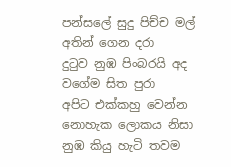පන්සලේ සුදු පිච්ච මල් අතින් ගෙන දරා
දුටුව නුඹ පිංබරයි අද වගේම සිත පුරා
අපිට එක්කහු වෙන්න නොහැක ලොකය නිසා
නුඹ කියු හැටි තවම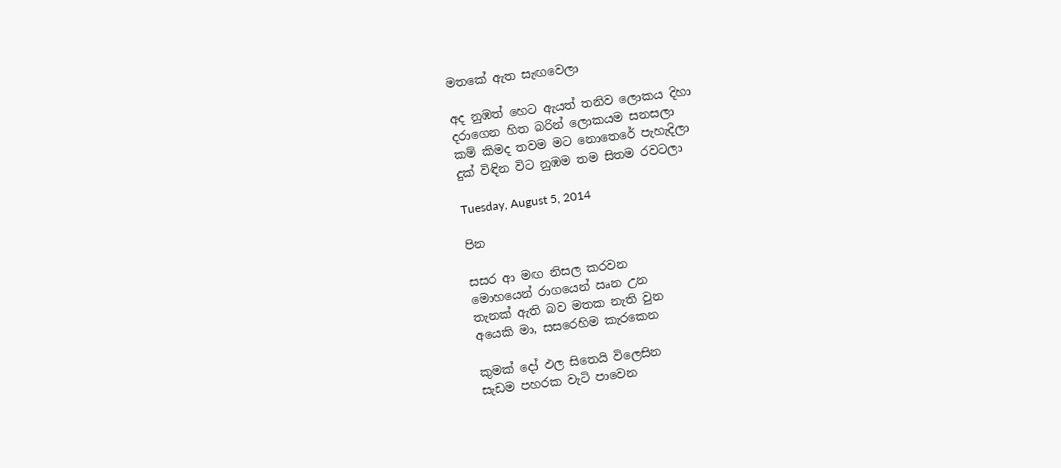මතකේ ඇත සැඟවෙලා

අද නුඹත් හෙට ඇයත් තනිව ලොකය දිහා
දරාගෙන හිත බරින් ලොකයම සනසලා
කම් කිමද තවම මට නොතෙරේ පැහැදිලා
දුක් විඳින විට නුඹම තම සිතම රවටලා

Tuesday, August 5, 2014

පින

සසර ආ මඟ නිසල කරවන
මොහයෙන් රාගයෙන් ඍන උන
තැනක් ඇති බව මතක නැති වුන
අයෙකි මා, සසරෙහිම කැරකෙන

කුමක් දෝ ඵල සිතෙයි විලෙසින
සැඩම පහරක වැටි පාවෙන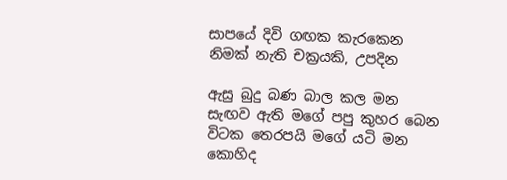සාපයේ දිවි ගඟක කැරකෙන
නිමක් නැති චක්‍රයකි, උපදින

ඇසු බුදු බණ බාල කල මන
සැඟව ඇති මගේ පපු කුහර බෙන
විටක තෙරපයි මගේ යටි මන
කොහිද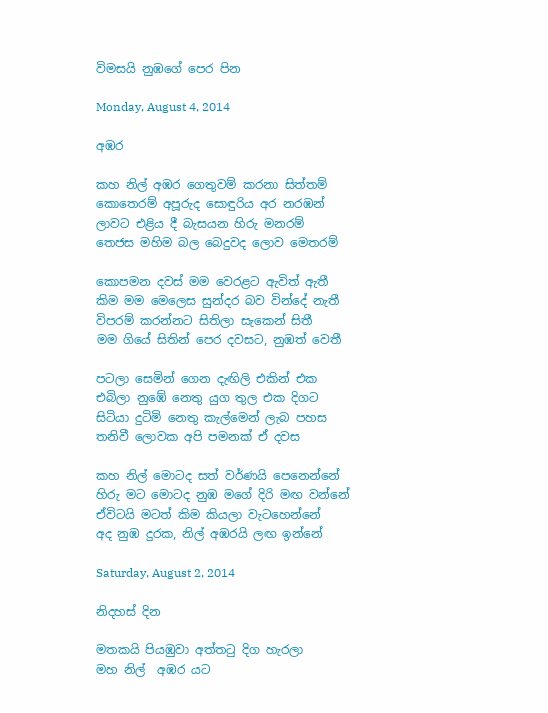විමසයි නුඹගේ පෙර පින

Monday, August 4, 2014

අඹර

කහ නිල් අඹර ගෙතුවම් කරනා සිත්තම්
කොතෙරම් අපූරුද සොඳුරිය අර නරඹන්
ලාවට එළිය දී බැසයන හිරු මනරම්
තෙජස මහිම බල බෙදුවද ලොව මෙතරම්

කොපමන දවස් මම වෙරළට ඇවිත් ඇතී
කිම මම මෙලෙස සුන්දර බව වින්දේ නැතී
විපරම් කරන්නට සිතිලා සැකෙන් සිතී
මම ගියේ සිතින් පෙර දවසට, නුඹත් වෙතී

පටලා සෙමින් ගෙන දැඟිලි එකින් එක
එබිලා නුඹේ නෙතු යුග තුල එක දිගට
සිටියා දුටිමි නෙතු කැල්මෙන් ලැබ පහස
තනිවී ලොවක අපි පමනක් ඒ දවස

කහ නිල් මොටද සත් වර්ණයි පෙනෙන්නේ
හිරු මට මොටද නුඹ මගේ දිරි මඟ වන්නේ
ඒවිටයි මටත් කිම කියලා වැටහෙන්නේ
අද නුඹ දුරක, නිල් අඹරයි ලඟ ඉන්නේ

Saturday, August 2, 2014

නිදහස් දින

මතකයි පියඹුවා අත්තටු දිග හැරලා
මහ නිල්  අඹර යට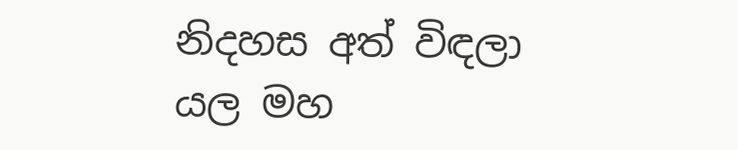නිදහස අත් විඳලා
යල මහ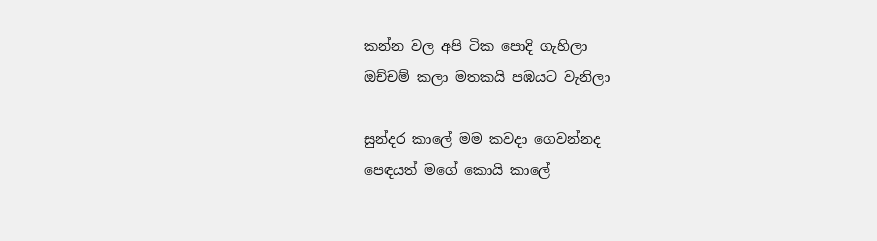කන්න වල අපි ටික පොදි ගැහිලා
ඔච්චම් කලා මතකයි පඹයට වැනිලා

සුන්දර කාලේ මම කවදා ගෙවන්නද
පෙඳයත් මගේ කොයි කාලේ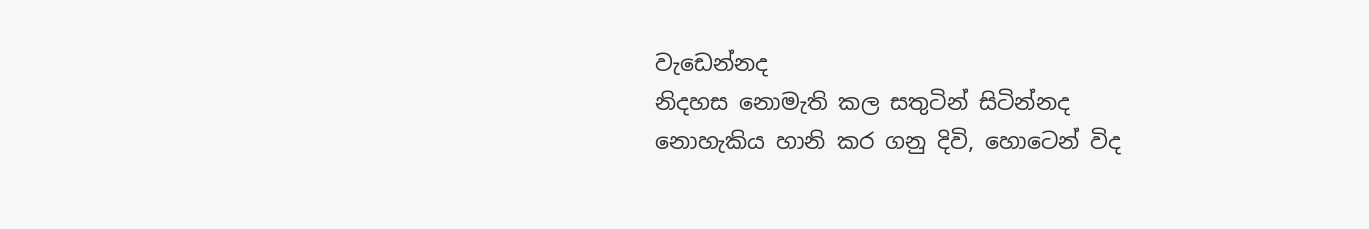වැඩෙන්නද
නිදහස නොමැති කල සතුටින් සිටින්නද
නොහැකිය හානි කර ගනු දිවි, හොටෙන් විද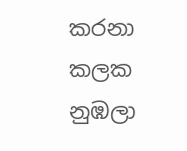කරනා කලක නුඹලා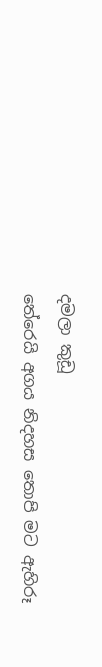දමලා කුඩූ
තේරෙයි අගය නිදහස තොපි මට ඇහිරූ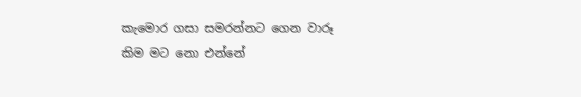කැමොර ගසා සමරන්නට ගෙන වාරූ
කිම මට නො එන්නේ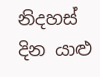නිදහස් දින යාළු